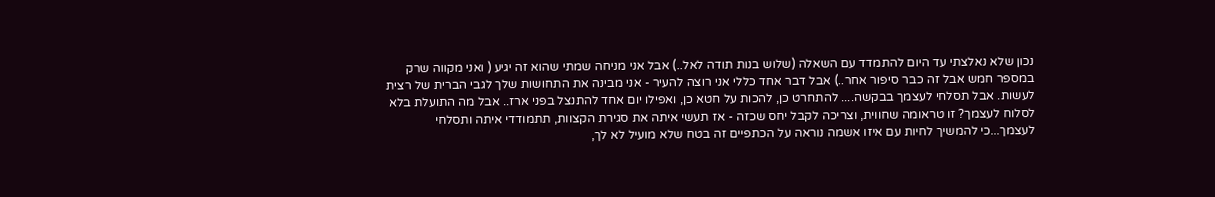נכון שלא נאלצתי עד היום להתמדד עם השאלה (שלוש בנות תודה לאל..) אבל אני מניחה שמתי שהוא זה יגיע ( ואני מקווה שרק במספר חמש אבל זה כבר סיפור אחר..) אבל דבר אחד כללי אני רוצה להעיר - אני מבינה את התחושות שלך לגבי הברית של רצית לעשות. אבל תסלחי לעצמך בבקשה.... להתחרט כן, להכות על חטא כן, ואפילו יום אחד להתנצל בפני ארז.. אבל מה התועלת בלא לסלוח לעצמך? זו טראומה שחווית, וצריכה לקבל יחס שכזה - אז תעשי איתה את סגירת הקצוות, תתמודדי איתה ותסלחי לעצמך...כי להמשיך לחיות עם איזו אשמה נוראה על הכתפיים זה בטח שלא מועיל לא לך,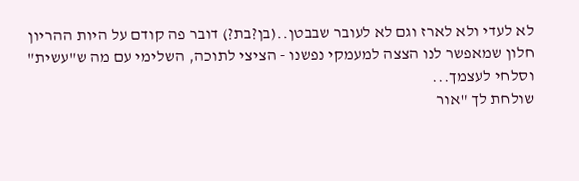לא לעדי ולא לארז וגם לא לעובר שבבטן..(בן?בת?) דובר פה קודם על היות ההריון חלון שמאפשר לנו הצצה למעמקי נפשנו - הציצי לתוכה, השלימי עם מה ש"עשית" וסלחי לעצמך...
שולחת לך "אור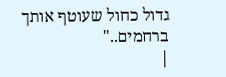גדול כחול שעוטף אותך ברחמים.."
|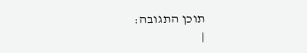תוכן התגובה:
|